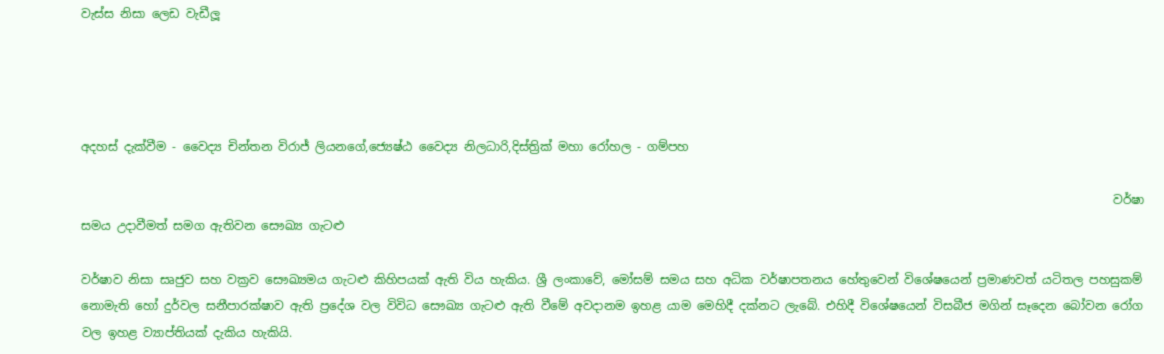වැස්ස නිසා ලෙඩ වැඩීලූ




අදහස්‍ දැක්වීම - වෛද්‍ය චින්තන විරාජ් ලියනගේ,ජ්‍යෙෂ්ඨ වෛද්‍ය නිලධාරි,දිස්ත්‍රික් මහා රෝහල - ගම්පහ

                                                                                                                                                                            වර්ෂා සමය උදාවීමත් සමග ඇතිවන සෞඛ්‍ය ගැටළු

වර්ෂාව නිසා සෘජුව සහ වක්‍රව සෞඛ්‍යමය ගැටළු කිහිපයක් ඇති විය හැකිය. ශ්‍රී ලංකාවේ, මෝසම් සමය සහ අධික වර්ෂාපතනය හේතුවෙන් විශේෂයෙන් ප්‍රමාණවත් යටිතල පහසුකම් නොමැති හෝ දුර්වල සනීපාරක්ෂාව ඇති ප්‍රදේශ වල විවිධ සෞඛ්‍ය ගැටළු ඇති වීමේ අවදානම ඉහළ යාම මෙහිදී දක්නට ලැබේ. එහිදී විශේෂයෙන් විසබීජ මගින් සෑදෙන බෝවන රෝග වල ඉහළ ව්‍යාප්තියක් දැකිය හැකියි.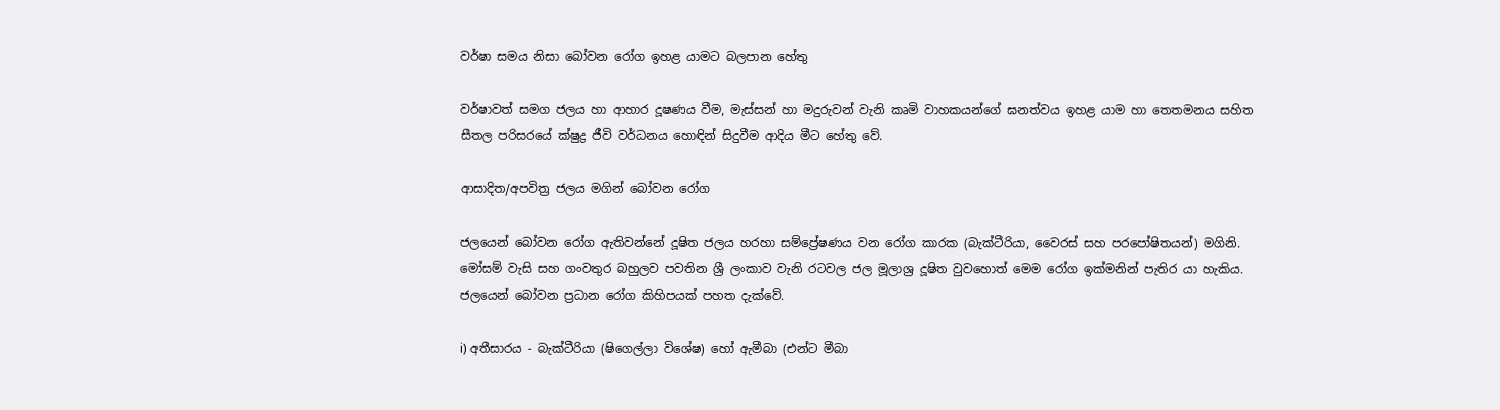වර්ෂා සමය නිසා බෝවන රෝග ඉහළ යාමට බලපාන හේතු

වර්ෂාවත් සමග ජලය හා ආහාර දූෂණය වීම, මැස්සන් හා මදුරුවන් වැනි කෘමි වාහකයන්ගේ ඝනත්වය ඉහළ යාම හා තෙතමනය සහිත සීතල පරිසරයේ ක්ෂුද්‍ර ජීවි වර්ධනය හොඳින් සිදුවීම ආදිය මීට හේතු වේ.

ආසාදිත/අපවිත්‍ර ජලය මගින් බෝවන රෝග

ජලයෙන් බෝවන රෝග ඇතිවන්නේ දූෂිත ජලය හරහා සම්ප්‍රේෂණය වන රෝග කාරක (බැක්ටීරියා, වෛරස් සහ පරපෝෂිතයන්) මගිනි. මෝසම් වැසි සහ ගංවතුර බහුලව පවතින ශ්‍රී ලංකාව වැනි රටවල ජල මූලාශ්‍ර දූෂිත වුවහොත් මෙම රෝග ඉක්මනින් පැතිර යා හැකිය. ජලයෙන් බෝවන ප්‍රධාන රෝග කිහිපයක් පහත දැක්වේ.

i) අතීසාරය - බැක්ටීරියා (ෂිගෙල්ලා විශේෂ) හෝ ඇමීබා (එන්ට මීබා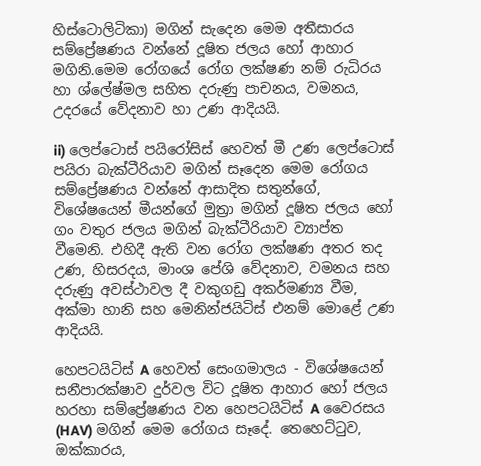හිස්ටොලිටිකා) මගින් සැදෙන මෙම අතීසාරය සම්ප්‍රේෂණය වන්නේ දූෂිත ජලය හෝ ආහාර මගිනි.මෙම රෝගයේ රෝග ලක්ෂණ නම් රුධිරය හා ශ්ලේෂ්මල සහිත දරුණු පාචනය, වමනය, උදරයේ වේදනාව හා උණ ආදියයි.

ii) ලෙප්ටොස් පයිරෝසිස් හෙවත් මී උණ ලෙප්ටොස් පයිරා බැක්ටීරියාව මගින් සෑදෙන මෙම රෝගය සම්ප්‍රේෂණය වන්නේ ආසාදිත සතුන්ගේ, විශේෂයෙන් මීයන්ගේ මුත්‍රා මගින් දූෂිත ජලය හෝ ගං වතුර ජලය මගින් බැක්ටීරියාව ව්‍යාප්ත වීමෙනි. එහිදී ඇති වන රෝග ලක්ෂණ අතර තද උණ, හිසරදය, මාංශ පේශි වේදනාව, වමනය සහ දරුණු අවස්ථාවල දී වකුගඩු අකර්මණ්‍ය වීම, අක්මා හානි සහ මෙනින්ජයිටිස් එනම් මොළේ උණ ආදියයි.

හෙපටයිටිස් A හෙවත් සෙංගමාලය - විශේෂයෙන් සනීපාරක්ෂාව දුර්වල විට දූෂිත ආහාර හෝ ජලය හරහා සම්ප්‍රේෂණය වන හෙපටයිටිස් A වෛරසය (HAV) මගින් මෙම රෝගය සෑදේ. තෙහෙට්ටුව, ඔක්කාරය,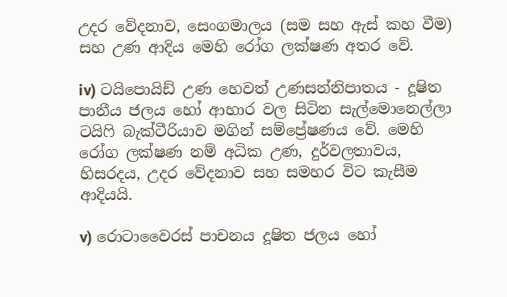උදර වේදනාව, සෙංගමාලය (සම සහ ඇස් කහ වීම) සහ උණ ආදිය මෙහි රෝග ලක්ෂණ අතර වේ.

iv) ටයිපොයිඩ් උණ හෙවත් උණසන්නිපාතය - දූෂිත පානීය ජලය හෝ ආහාර වල සිටින සැල්මොනෙල්ලා ටයිෆි බැක්ටීරියාව මගින් සම්ප්‍රේෂණය වේ. මෙහි රෝග ලක්ෂණ නම් අධික උණ, දුර්වලතාවය, හිසරදය, උදර වේදනාව සහ සමහර විට කැසීම ආදියයි.

v) රොටාවෛරස් පාචනය දූෂිත ජලය හෝ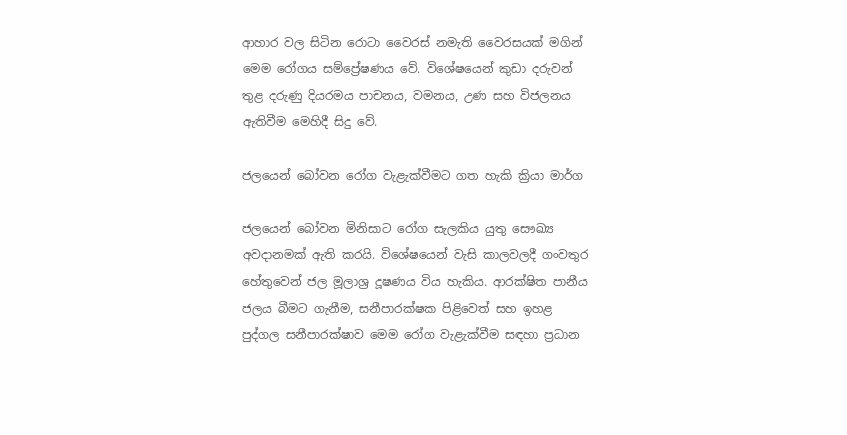ආහාර වල සිටින රොටා වෛරස් නමැති වෛරසයක් මගින් මෙම රෝගය සම්ප්‍රේෂණය වේ. විශේෂයෙන් කුඩා දරුවන් තුළ දරුණු දියරමය පාචනය, වමනය, උණ සහ විජලනය ඇතිවීම මෙහිදී සිදු වේ.

ජලයෙන් බෝවන රෝග වැළැක්වීමට ගත හැකි ක්‍රියා මාර්ග

ජලයෙන් බෝවන මිනිසාට රෝග සැලකිය යුතු සෞඛ්‍ය අවදානමක් ඇති කරයි. විශේෂයෙන් වැසි කාලවලදී ගංවතුර හේතුවෙන් ජල මූලාශ්‍ර දූෂණය විය හැකිය. ආරක්ෂිත පානීය ජලය බීමට ගැනීම, සනීපාරක්ෂක පිළිවෙත් සහ ඉහළ පුද්ගල සනීපාරක්ෂාව මෙම රෝග වැළැක්වීම සඳහා ප්‍රධාන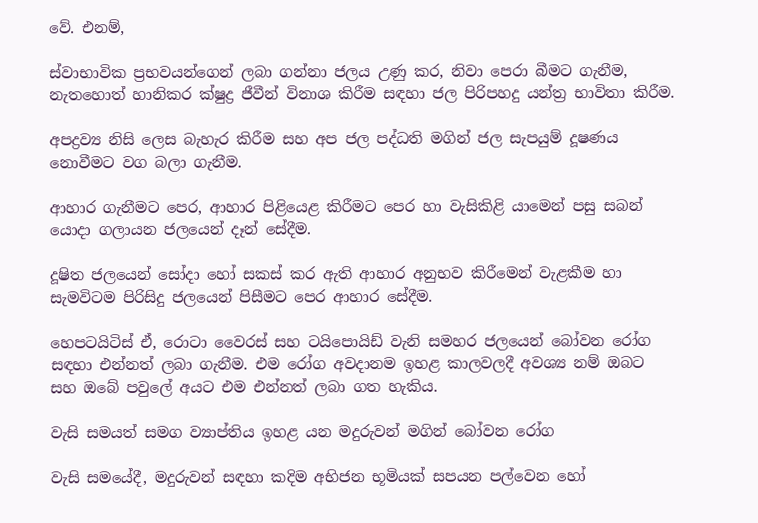වේ. එනම්,

ස්වාභාවික ප්‍රභවයන්ගෙන් ලබා ගන්නා ජලය උණු කර, නිවා පෙරා බීමට ගැනීම, නැතහොත් හානිකර ක්ෂුද්‍ර ජීවීන් විනාශ කිරීම සඳහා ජල පිරිපහදු යන්ත්‍ර භාවිතා කිරීම.

අපද්‍රව්‍ය නිසි ලෙස බැහැර කිරීම සහ අප ජල පද්ධති මගින් ජල සැපයුම් දූෂණය නොවීමට වග බලා ගැනීම.

ආහාර ගැනීමට පෙර, ආහාර පිළියෙළ කිරීමට පෙර හා වැසිකිළි යාමෙන් පසු සබන් යොදා ගලායන ජලයෙන් දෑන් සේදීම.

දූෂිත ජලයෙන් සෝදා හෝ සකස් කර ඇති ආහාර අනුභව කිරීමෙන් වැළකීම හා සැමවිටම පිරිසිදු ජලයෙන් පිසීමට පෙර ආහාර සේදීම.

හෙපටයිටිස් ඒ, රොටා වෛරස් සහ ටයිපොයිඩ් වැනි සමහර ජලයෙන් බෝවන රෝග සඳහා එන්නත් ලබා ගැනීම. එම රෝග අවදානම ඉහළ කාලවලදී අවශ්‍ය නම් ඔබට සහ ඔබේ පවුලේ අයට එම එන්නත් ලබා ගත හැකිය.

වැසි සමයත් සමග ව්‍යාප්තිය ඉහළ යන මදුරුවන් මගින් බෝවන රෝග

වැසි සමයේදී, මදුරුවන් සඳහා කදිම අභිජන භූමියක් සපයන පල්වෙන හෝ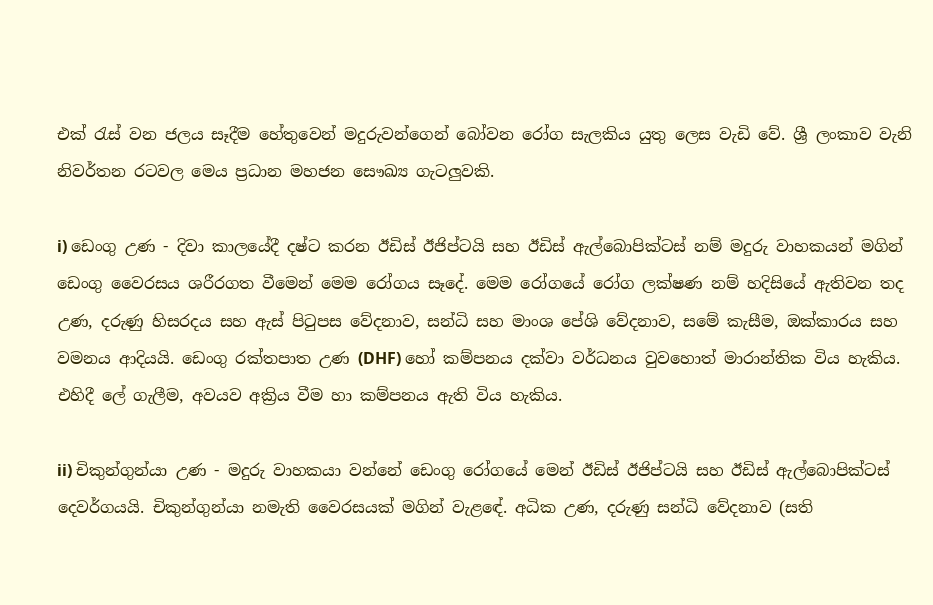එක් රැස් වන ජලය සෑදීම හේතුවෙන් මදුරුවන්ගෙන් බෝවන රෝග සැලකිය යුතු ලෙස වැඩි වේ. ශ්‍රී ලංකාව වැනි නිවර්තන රටවල මෙය ප්‍රධාන මහජන සෞඛ්‍ය ගැටලුවකි.

i) ඩෙංගු උණ - දිවා කාලයේදී දෂ්ට කරන ඊඩිස් ඊජිප්ටයි සහ ඊඩිස් ඇල්බොපික්ටස් නම් මදුරු වාහකයන් මගින් ඩෙංගු වෛරසය ශරීරගත වීමෙන් මෙම රෝගය සෑදේ. මෙම රෝගයේ රෝග ලක්ෂණ නම් හදිසියේ ඇතිවන තද උණ, දරුණු හිසරදය සහ ඇස් පිටුපස වේදනාව, සන්ධි සහ මාංශ පේශි වේදනාව, සමේ කැසීම, ඔක්කාරය සහ වමනය ආදියයි. ඩෙංගු රක්තපාත උණ (DHF) හෝ කම්පනය දක්වා වර්ධනය වුවහොත් මාරාන්තික විය හැකිය. එහිදී ලේ ගැලීම, අවයව අක්‍රිය වීම හා කම්පනය ඇති විය හැකිය.

ii) චිකුන්ගුන්යා උණ - මදුරු වාහකයා වන්නේ ඩෙංගු රෝගයේ මෙන් ඊඩිස් ඊජිප්ටයි සහ ඊඩිස් ඇල්බොපික්ටස් දෙවර්ගයයි. චිකුන්ගුන්යා නමැති වෛරසයක් මගින් වැළඳේ. අධික උණ, දරුණු සන්ධි වේදනාව (සති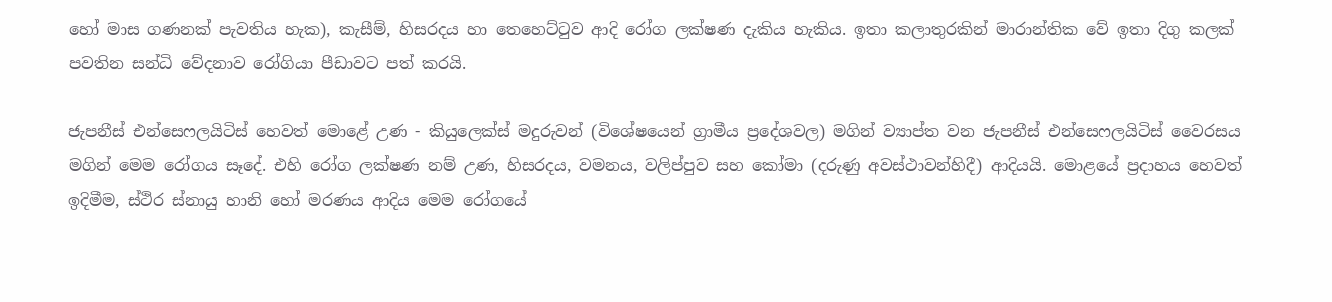හෝ මාස ගණනක් පැවතිය හැක), කැසීම්, හිසරදය හා තෙහෙට්ටුව ආදි රෝග ලක්ෂණ දැකිය හැකිය. ඉතා කලාතුරකින් මාරාන්තික වේ ඉතා දිගු කලක් පවතින සන්ධි වේදනාව රෝගියා පීඩාවට පත් කරයි.

ජැපනීස් එන්සෙෆලයිටිස් හෙවත් මොළේ උණ - කියුලෙක්ස් මදුරුවන් (විශේෂයෙන් ග්‍රාමීය ප්‍රදේශවල) මගින් ව්‍යාප්ත වන ජැපනීස් එන්සෙෆලයිටිස් වෛරසය මගින් මෙම රෝගය සෑදේ. එහි රෝග ලක්ෂණ නම් උණ, හිසරදය, වමනය, වලිප්පුව සහ කෝමා (දරුණු අවස්ථාවන්හිදී) ආදියයි. මොළයේ ප්‍රදාහය හෙවත් ඉදිමීම, ස්ථිර ස්නායු හානි හෝ මරණය ආදිය මෙම රෝගයේ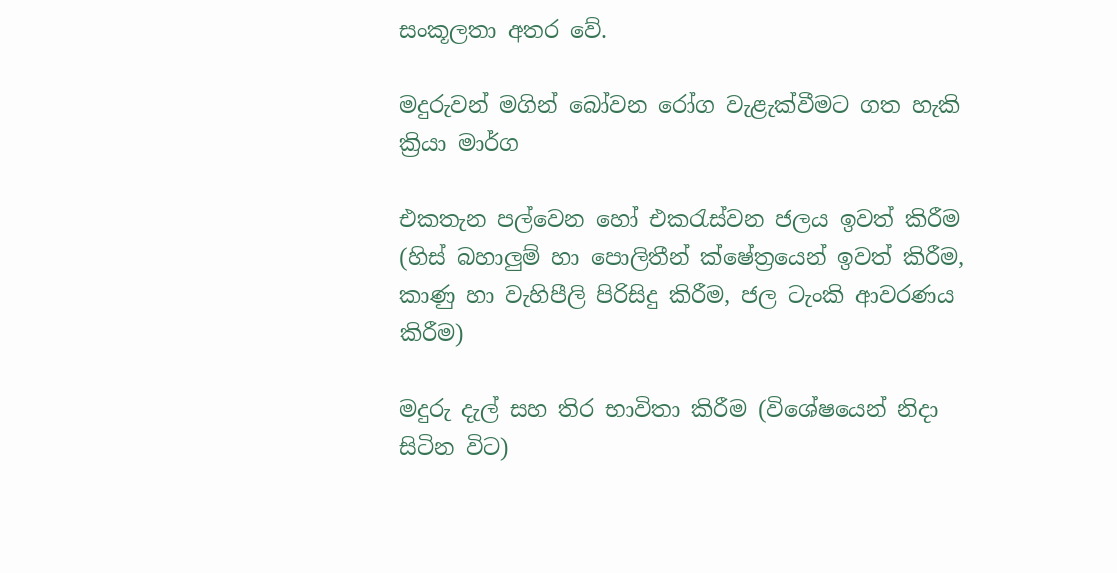සංකූලතා අතර වේ.

මදුරුවන් මගින් බෝවන රෝග වැළැක්වීමට ගත හැකි ක්‍රියා මාර්ග

එකතැන පල්වෙන හෝ එකරැස්වන ජලය ඉවත් කිරීම (හිස් බහාලුම් හා පොලිතීන් ක්ෂේත්‍රයෙන් ඉවත් කිරීම, කාණු හා වැහිපීලි පිරිසිදු කිරීම, ජල ටැංකි ආවරණය කිරීම)

මදුරු දැල් සහ තිර භාවිතා කිරීම (විශේෂයෙන් නිදා සිටින විට)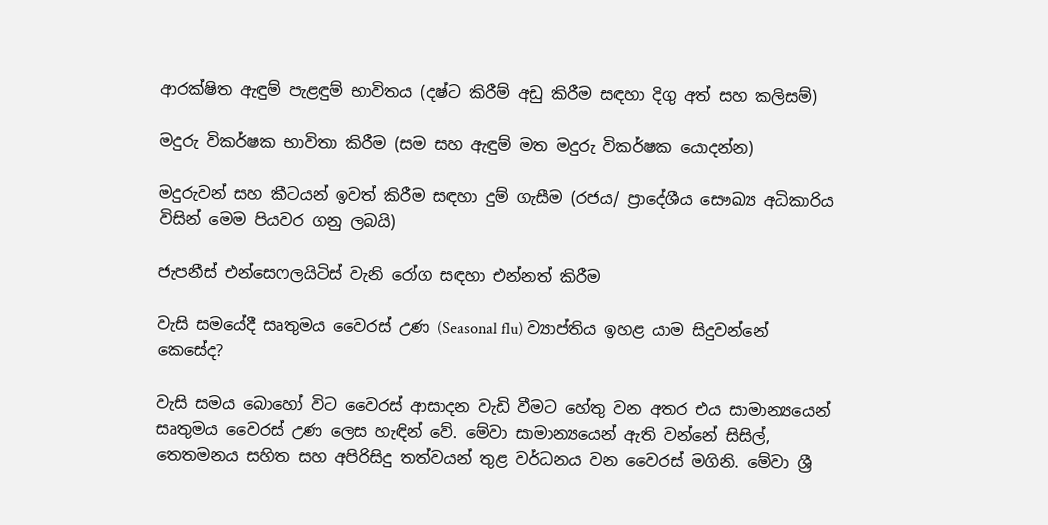ආරක්ෂිත ඇඳුම් පැළඳුම් භාවිතය (දෂ්ට කිරීම් අඩු කිරීම සඳහා දිගු අත් සහ කලිසම්)

මදුරු විකර්ෂක භාවිතා කිරීම (සම සහ ඇඳුම් මත මදුරු විකර්ෂක යොදන්න)

මදුරුවන් සහ කීටයන් ඉවත් කිරීම සඳහා දුම් ගැසීම (රජය/ ප්‍රාදේශීය සෞඛ්‍ය අධිකාරිය විසින් මෙම පියවර ගනු ලබයි)

ජැපනීස් එන්සෙෆලයිටිස් වැනි රෝග සඳහා එන්නත් කිරීම

වැසි සමයේදී සෘතුමය වෛරස් උණ (Seasonal flu) ව්‍යාප්තිය ඉහළ යාම සිදුවන්නේ කෙසේද?

වැසි සමය බොහෝ විට වෛරස් ආසාදන වැඩි වීමට හේතු වන අතර එය සාමාන්‍යයෙන් සෘතුමය වෛරස් උණ ලෙස හැඳින් වේ. මේවා සාමාන්‍යයෙන් ඇති වන්නේ සිසිල්, තෙතමනය සහිත සහ අපිරිසිදු තත්වයන් තුළ වර්ධනය වන වෛරස් මගිනි. මේවා ශ්‍රී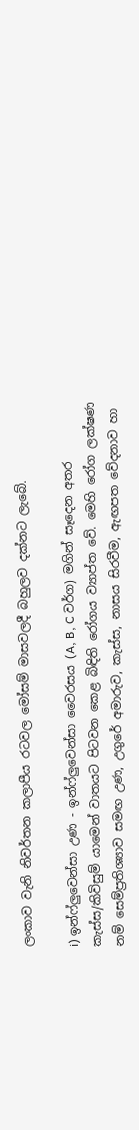ලංකාව වැනි නිවර්තන කලාපීය රටවල මෝසම් මාසවලදී බහුලව දක්නට ලැබේ.

i) ඉන්ෆ්ලුවෙන්සා උණ - ඉන්ෆ්ලුවෙන්සා වෛරසය (A, B, C වර්ග) මගින් සෑදෙන අතර කැස්ස/කිවිසුම් යාමෙන් වාතයට පිටවන කෙළ බිඳිති රෝගය ව්‍යාප්ත වේ. මෙහි රෝග ලක්ෂණ නම් සෙම්ප්‍රතිශ්‍යාව සමඟ උණ, උගුරේ අමාරුව, කැස්ස, නාසය සිරවීම, ඇඟපත වේදනාව හා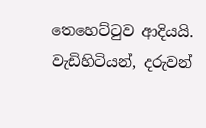තෙහෙට්ටුව ආදියයි. වැඩිහිටියන්, දරුවන්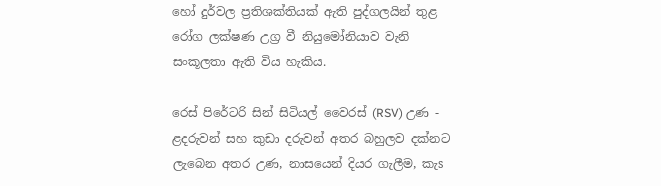හෝ දුර්වල ප්‍රතිශක්තියක් ඇති පුද්ගලයින් තුළ රෝග ලක්ෂණ උග්‍ර වී නියුමෝනියාව වැනි සංකූලතා ඇති විය හැකිය.

රෙස් පිරේටරි සින් සිටියල් වෛරස් (RSV) උණ - ළදරුවන් සහ කුඩා දරුවන් අතර බහුලව දක්නට ලැබෙන අතර උණ, නාසයෙන් දියර ගැලීම, කැs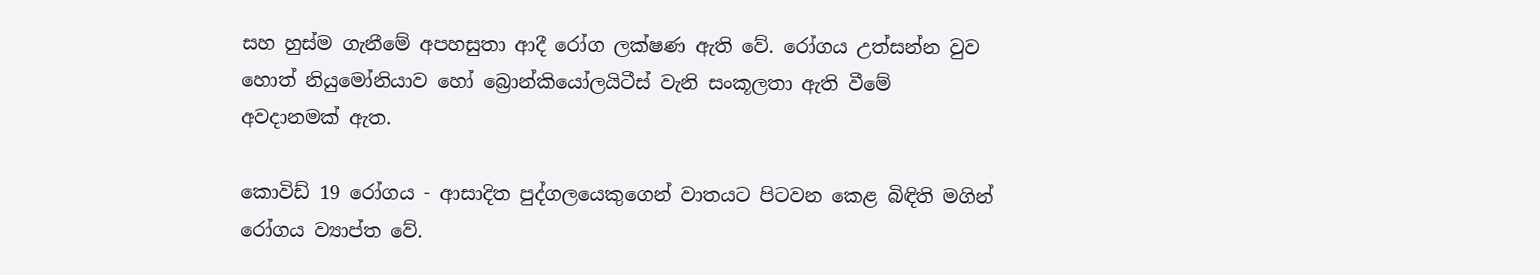සහ හුස්ම ගැනීමේ අපහසුතා ආදී රෝග ලක්ෂණ ඇති වේ. රෝගය උත්සන්න වුව හොත් නියුමෝනියාව හෝ බ්‍රොන්කියෝලයිටීස් වැනි සංකූලතා ඇති වීමේ අවදානමක් ඇත.

කොවිඩ් 19 රෝගය - ආසාදිත පුද්ගලයෙකුගෙන් වාතයට පිටවන කෙළ බිඳිති මගින් රෝගය ව්‍යාප්ත වේ.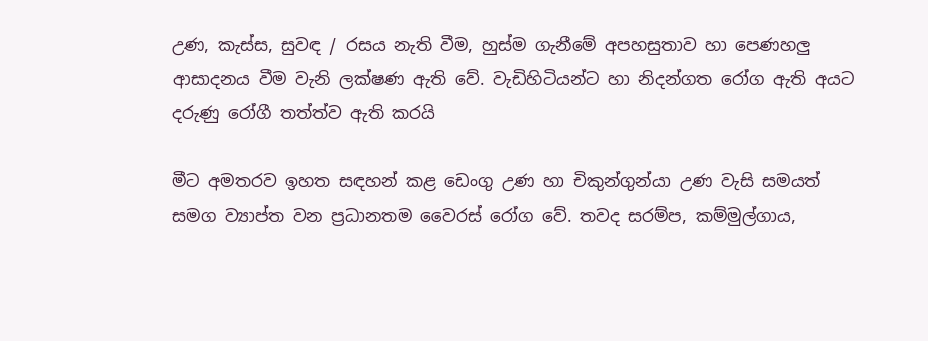උණ, කැස්ස, සුවඳ / රසය නැති වීම, හුස්ම ගැනීමේ අපහසුතාව හා පෙණහලු ආසාදනය වීම වැනි ලක්ෂණ ඇති වේ. වැඩිහිටියන්ට හා නිදන්ගත රෝග ඇති අයට දරුණු රෝගී තත්ත්ව ඇති කරයි

මීට අමතරව ඉහත සඳහන් කළ ඩෙංගු උණ හා චිකුන්ගුන්යා උණ වැසි සමයත් සමග ව්‍යාප්ත වන ප්‍රධානතම වෛරස් රෝග වේ. තවද සරම්ප, කම්මුල්ගාය,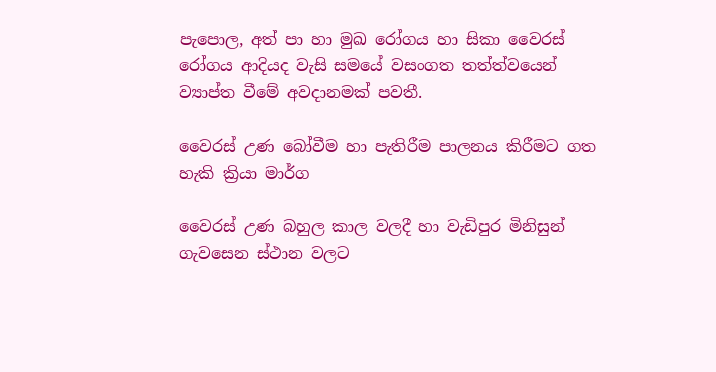පැපොල, අත් පා හා මුඛ රෝගය හා සිකා වෛරස් රෝගය ආදියද වැසි සමයේ වසංගත තත්ත්වයෙන් ව්‍යාප්ත වීමේ අවදානමක් පවතී.

වෛරස් උණ බෝවීම හා පැතිරීම පාලනය කිරීමට ගත හැකි ක්‍රියා මාර්ග

වෛරස් උණ බහුල කාල වලදී හා වැඩිපුර මිනිසුන් ගැවසෙන ස්ථාන වලට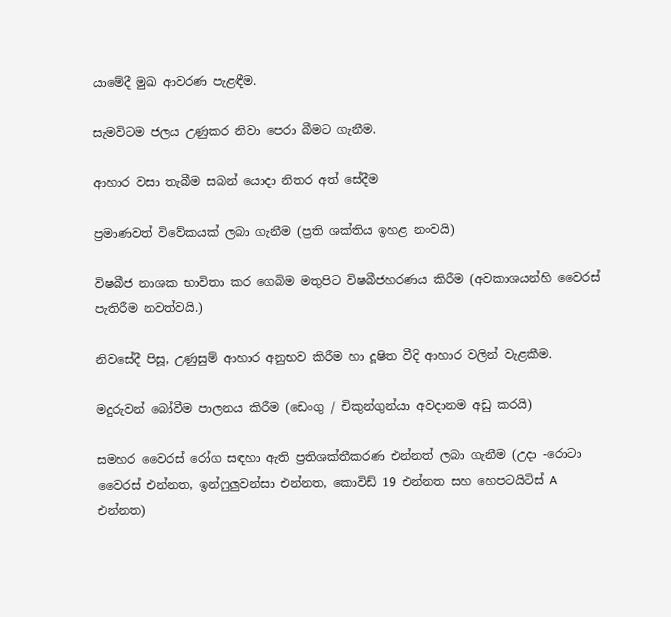යාමේදී මුඛ ආවරණ පැළඳීම.

සැමවිටම ජලය උණුකර නිවා පෙරා බීමට ගැනීම.

ආහාර වසා තැබීම සබන් යොදා නිතර අත් සේදීම

ප්‍රමාණවත් විවේකයක් ලබා ගැනීම (ප්‍රති ශක්තිය ඉහළ නංවයි)

විෂබීජ නාශක භාවිතා කර ගෙබිම මතුපිට විෂබීජහරණය කිරීම (අවකාශයන්හි වෛරස් පැතිරීම නවත්වයි.)

නිවසේදී පිසූ, උණුසුම් ආහාර අනුභව කිරීම හා දූෂිත වීදි ආහාර වලින් වැළකීම.

මදුරුවන් බෝවීම පාලනය කිරීම (ඩෙංගු / චිකුන්ගුන්යා අවදානම අඩු කරයි)

සමහර වෛරස් රෝග සඳහා ඇති ප්‍රතිශක්තීකරණ එන්නත් ලබා ගැනීම (උදා -රොටා වෛරස් එන්නත, ඉන්ෆුලුවන්සා එන්නත, කොවිඩ් 19 එන්නත සහ හෙපටයිටිස් A එන්නත)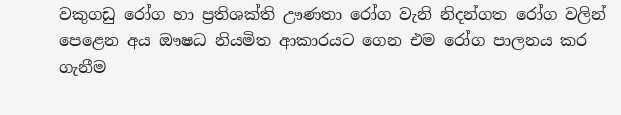වකුගඩු රෝග හා ප්‍රතිශක්ති ඌණතා රෝග වැනි නිදන්ගත රෝග වලින් පෙළෙන අය ඖෂධ නියමිත ආකාරයට ගෙන එම රෝග පාලනය කර ගැනීම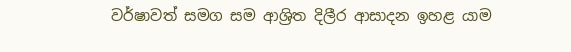වර්ෂාවත් සමග සම ආශ්‍රිත දිලීර ආසාදන ඉහළ යාම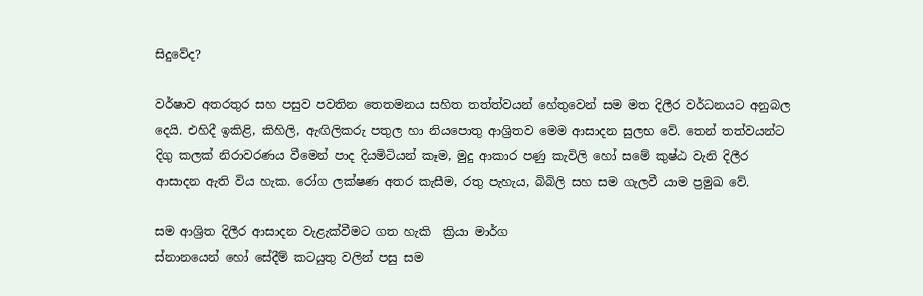සිදුවේද?

වර්ෂාව අතරතුර සහ පසුව පවතින තෙතමනය සහිත තත්ත්වයන් හේතුවෙන් සම මත දිලීර වර්ධනයට අනුබල දෙයි. එහිදී ඉකිළි, කිහිලි, ඇඟිලිකරු පතුල හා නියපොතු ආශ්‍රිතව මෙම ආසාදන සුලභ වේ. තෙන් තත්වයන්ට දිගු කලක් නිරාවරණය වීමෙන් පාද දියමිටියන් කෑම, මුදු ආකාර පණු කැවිලි හෝ සමේ කුෂ්ඨ වැනි දිලීර ආසාදන ඇති විය හැක. රෝග ලක්ෂණ අතර කැසීම, රතු පැහැය, බිබිලි සහ සම ගැලවී යාම ප්‍රමුඛ වේ.

සම ආශ්‍රිත දිලීර ආසාදන වැළැක්වීමට ගත හැකි  ක්‍රියා මාර්ග                                                                 ස්නානයෙන් හෝ සේදීම් කටයුතු වලින් පසු සම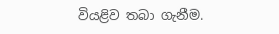වියළිව තබා ගැනීම.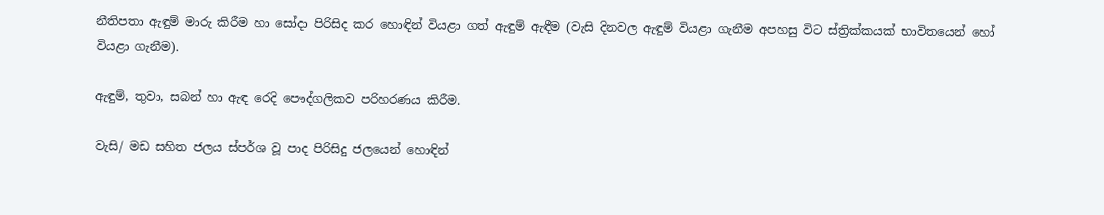නීතිපතා ඇඳුම් මාරු කිරීම හා සෝදා පිරිසිද කර හොඳින් වියළා ගත් ඇඳුම් ඇඳීම (වැසි දිනවල ඇඳුම් වියළා ගැනීම අපහසු විට ස්ත්‍රික්කයක් භාවිතයෙන් හෝ වියළා ගැනීම).

ඇඳුම්, තුවා, සබන් හා ඇඳ රෙදි පෞද්ගලිකව පරිහරණය කිරීම.

වැසි/ මඩ සහිත ජලය ස්පර්ශ වූ පාද පිරිසිදු ජලයෙන් හොඳින්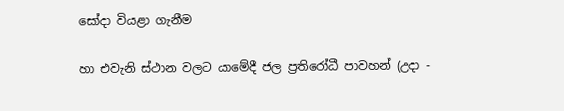සෝදා වියළා ගැනීම

හා එවැනි ස්ථාන වලට යාමේදී ජල ප්‍රතිරෝධී පාවහන් (උදා -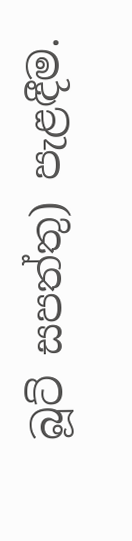බූට් සපත්තු) පැළඳීම.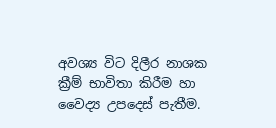අවශ්‍ය විට දිලීර නාශක ක්‍රීම් භාවිතා කිරීම හා වෛද්‍ය උපදෙස් පැතීම.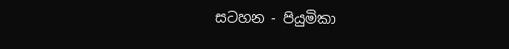සටහන - පියුමිකා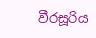වීරසූරිය